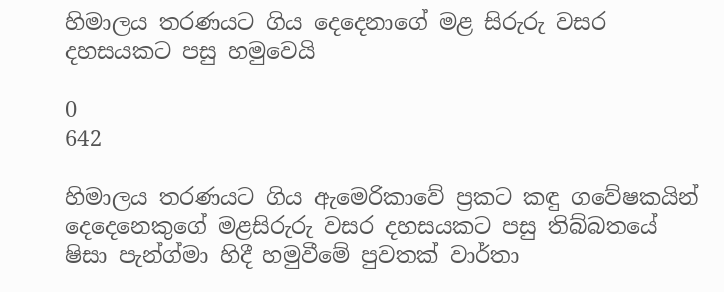හිමාලය තරණයට ගිය දෙදෙනාගේ මළ සිරුරු වසර දහසයකට පසු හමුවෙයි

0
642

හිමාලය තරණයට ගිය ඇමෙරිකාවේ ප්‍රකට කඳු ගවේෂකයින් දෙදෙනෙකුගේ මළසිරුරු වසර දහසයකට පසු තිබ්බතයේ ෂිසා පැන්ග්මා හිදී හමුවීමේ පුවතක් වාර්තා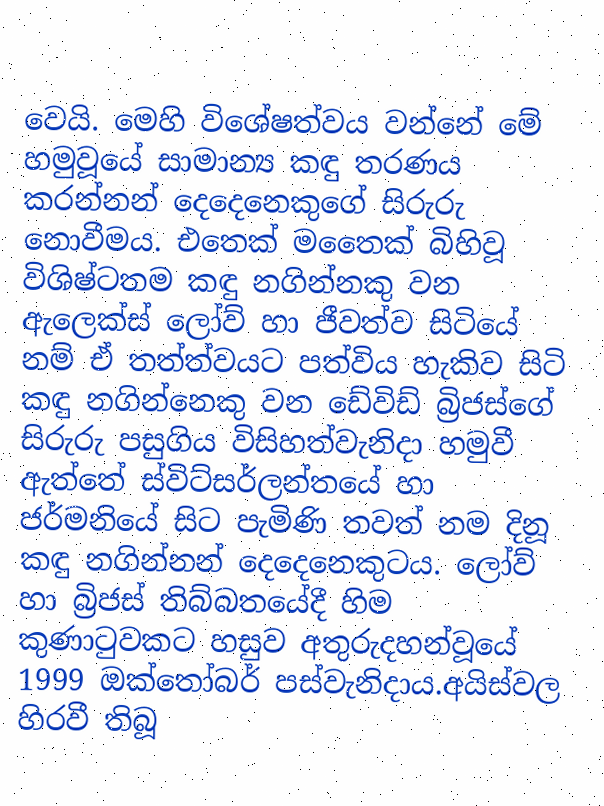වෙයි. මෙහි විශේෂත්වය වන්නේ මේ හමුවූයේ සාමාන්‍ය කඳු තරණය කරන්නන් දෙදෙනෙකුගේ සිරුරු නොවීමය. එතෙක් මතෛක් බිහිවූ විශිෂ්ටතම කඳු නගින්නකු වන ඇලෙක්ස් ලෝව් හා ජීවත්ව සිටියේ නම් ඒ තත්ත්වයට පත්විය හැකිව සිටි කඳු නගින්නෙකු වන ඩේවිඩ් බ්‍රිජස්ගේ සිරුරු පසුගිය විසිහත්වැනිදා හමුවී ඇත්තේ ස්විට්සර්ලන්තයේ හා ජර්මනියේ සිට පැමිණි තවත් නම දිනූ කඳු නගින්නන් දෙදෙනෙකුටය. ලෝව් හා බ්‍රිජස් තිබ්බතයේදී හිම කුණාටුවකට හසුව අතුරුදහන්වූයේ 1999 ඔක්තෝබර් පස්වැනිදාය.අයිස්වල හිරවී තිබූ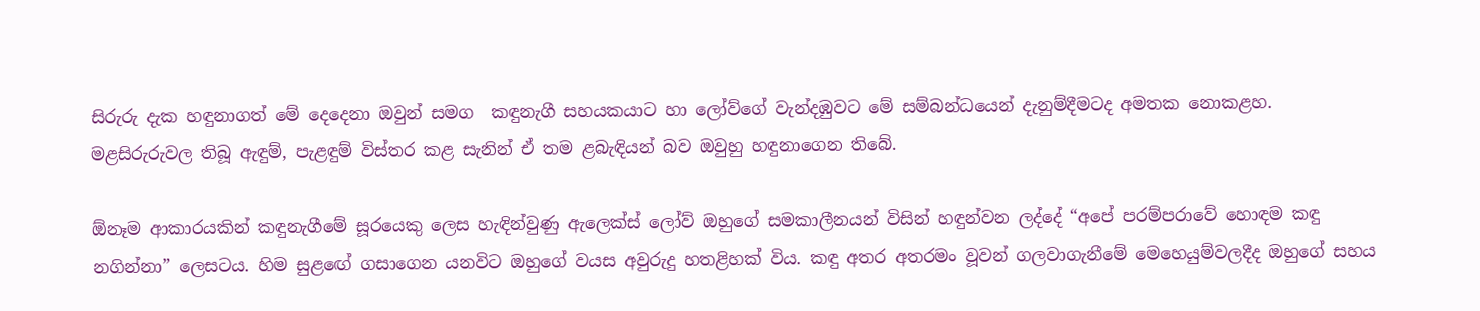සිරුරු දැක හඳුනාගත් මේ දෙදෙනා ඔවුන් සමග  කඳුනැගී සහයකයාට හා ලෝව්ගේ වැන්දඹුවට මේ සම්බන්ධයෙන් දැනුම්දීමටද අමතක නොකළහ. මළසිරුරුවල තිබූ ඇඳුම්, පැළඳුම් විස්තර කළ සැනින් ඒ තම ළබැඳියන් බව ඔවුහු හඳුනාගෙන තිබේ.

ඕනෑම ආකාරයකින් කඳුනැගීමේ සූරයෙකු ලෙස හැඳින්වුණු ඇලෙක්ස් ලෝව් ඔහුගේ සමකාලීනයන් විසින් හඳුන්වන ලද්දේ “අපේ පරම්පරාවේ හොඳම කඳු නගින්නා” ලෙසටය. හිම සුළඟේ ගසාගෙන යනවිට ඔහුගේ වයස අවුරුදු හතළිහක් විය. කඳු අතර අතරමං වූවන් ගලවාගැනීමේ මෙහෙයුම්වලදීද ඔහුගේ සහය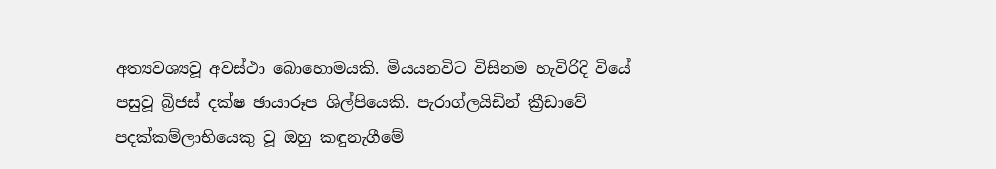අත්‍යවශ්‍යවූ අවස්ථා බොහොමයකි. මියයනවිට විසිනම හැවිරිදි වියේ පසුවූ බ්‍රිජස් දක්ෂ ඡායාරූප ශිල්පියෙකි. පැරාග්ලයිඩින් ක්‍රීඩාවේ පදක්කම්ලාභියෙකු වූ ඔහු කඳුනැගීමේ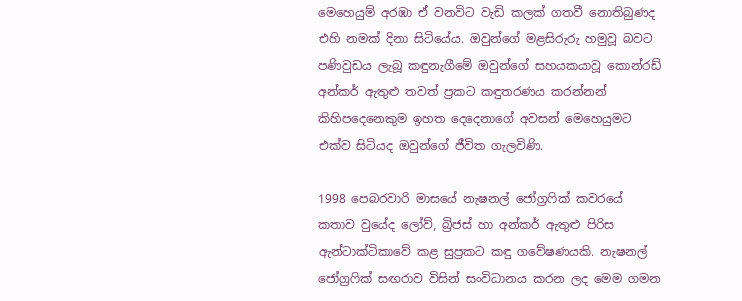මෙහෙයුම් අරඹා ඒ වනවිට වැඩි කලක් ගතවී නොතිබුණද එහි නමක් දිනා සිටියේය. ඔවුන්ගේ මළසිරුරු හමුවූ බවට පණිවුඩය ලැබූ කඳුනැගීමේ ඔවුන්ගේ සහයකයාවූ කොන්රඩ් අන්කර් ඇතුළු තවත් ප්‍රකට කඳුතරණය කරන්නන් කිහිපදෙනෙකුම ඉහත දෙදෙනාගේ අවසන් මෙහෙයුමට එක්ව සිටියද ඔවුන්ගේ ජීවිත ගැලවිණි.

1998 පෙබරවාරි මාසයේ නැෂනල් ජෝග්‍රෆික් කවරයේ කතාව වුයේද ලෝව්, බ්‍රිජස් හා අන්කර් ඇතුළු පිරිස ඇන්ටාක්ටිකාවේ කළ සුප්‍රකට කඳු ගවේෂණයකි. නැෂනල් ජෝග්‍රෆික් සඟරාව විසින් සංවිධානය කරන ලද මෙම ගමන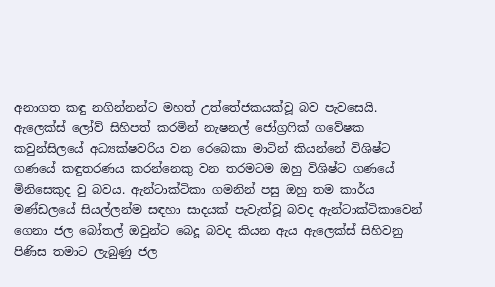අනාගත කඳු නගින්නන්ට මහත් උත්තේජකයක්වූ බව පැවසෙයි. ඇලෙක්ස් ලෝව් සිහිපත් කරමින් නැෂනල් ජෝග්‍රෆික් ගවේෂක කවුන්සිලයේ අධ්‍යක්ෂවරිය වන රෙබෙකා මාටින් කියන්නේ විශිෂ්ට ගණයේ කඳුතරණය කරන්නෙකු වන තරමටම ඔහු විශිෂ්ට ගණයේ මිනිසෙකුද වු බවය. ඇන්ටාක්ටිකා ගමනින් පසු ඔහු තම කාර්ය මණ්ඩලයේ සියල්ලන්ම සඳහා සාදයක් පැවැත්වූ බවද ඇන්ටාක්ටිකාවෙන් ගෙනා ජල බෝතල් ඔවුන්ට බෙදූ බවද කියන ඇය ඇලෙක්ස් සිහිවනු පිණිස තමාට ලැබුණු ජල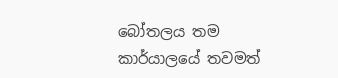බෝතලය තම කාර්යාලයේ තවමත්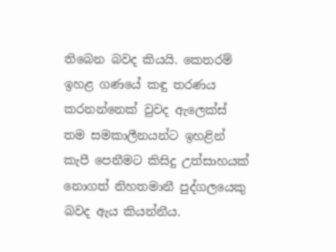තිබෙන බවද කියයි. කෙතරම් ඉහළ ගණයේ කඳු තරණය කරනන්නෙක් වුවද ඇලෙක්ස් තම සමකාලීනයන්ට ඉහළින් කැපී පෙනීමට කිසිදු උත්සාහයක් නොගත් නිහතමානී පුද්ගලයෙකු බවද ඇය කියන්නීය.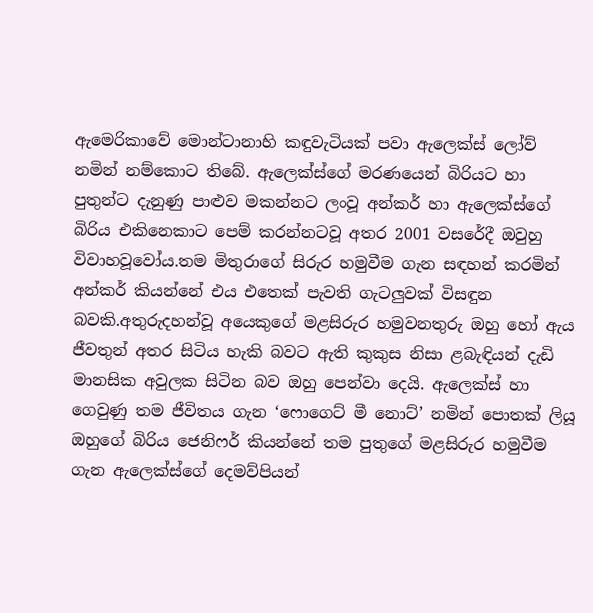ඇමෙරිකාවේ මොන්ටානාහි කඳුවැටියක් පවා ඇලෙක්ස් ලෝව් නමින් නම්කොට තිබේ. ඇලෙක්ස්ගේ මරණයෙන් බිරියට හා පුතුන්ට දැනුණු පාළුව මකන්නට ලංවූ අන්කර් හා ඇලෙක්ස්ගේ බිරිය එකිනෙකාට පෙම් කරන්නටවූ අතර 2001 වසරේදී ඔවුහු විවාහවූවෝය.තම මිතුරාගේ සිරුර හමුවීම ගැන සඳහන් කරමින් අන්කර් කියන්නේ එය එතෙක් පැවති ගැටලුවක් විසඳුන බවකි.අතුරුදහන්වූ අයෙකුගේ මළසිරුර හමුවනතුරු ඔහු හෝ ඇය ජීවතුන් අතර සිටිය හැකි බවට ඇති කුකුස නිසා ළබැඳියන් දැඩි මානසික අවුලක සිටින බව ඔහු පෙන්වා දෙයි. ඇලෙක්ස් හා ගෙවුණු තම ජීවිතය ගැන ‘ෆොගෙට් මී නොට්’ නමින් ‍පොතක් ලියූ ඔහුගේ බිරිය ජෙනිෆර් කියන්නේ තම පුතුගේ මළසිරුර හමුවීම ගැන ඇලෙක්ස්ගේ දෙමව්පියන්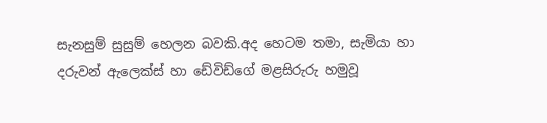සැනසුම් සුසුම් හෙලන බවකි.අද හෙටම තමා, සැමියා හා දරුවන් ඇලෙක්ස් හා ඩේවිඩ්ගේ මළසිරුරු හමුවූ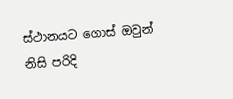ස්ථානයට ගොස් ඔවුන් නිසි පරිදි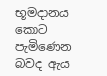භූමදානය කොට පැමිණෙන බවද ඇය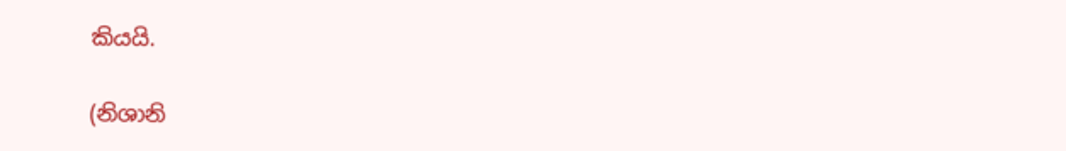කියයි.

(නිශානි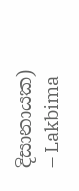දිසානායක)
– Lakbima